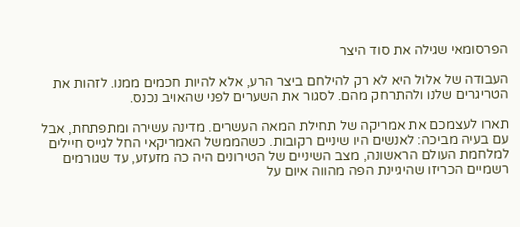הפרסומאי שגילה את סוד היצר

העבודה של אלול היא לא רק להילחם ביצר הרע, אלא להיות חכמים ממנו. לזהות את הטריגרים שלנו ולהתרחק מהם. לסגור את השערים לפני שהאויב נכנס.

תארו לעצמכם את אמריקה של תחילת המאה העשרים. מדינה עשירה ומתפתחת, אבל עם בעיה מביכה: לאנשים היו שיניים רקובות. כשהממשל האמריקאי החל לגייס חיילים למלחמת העולם הראשונה, מצב השיניים של הטירונים היה כה מזעזע, עד שגורמים רשמיים הכריזו שהיגיינת הפה מהווה איום על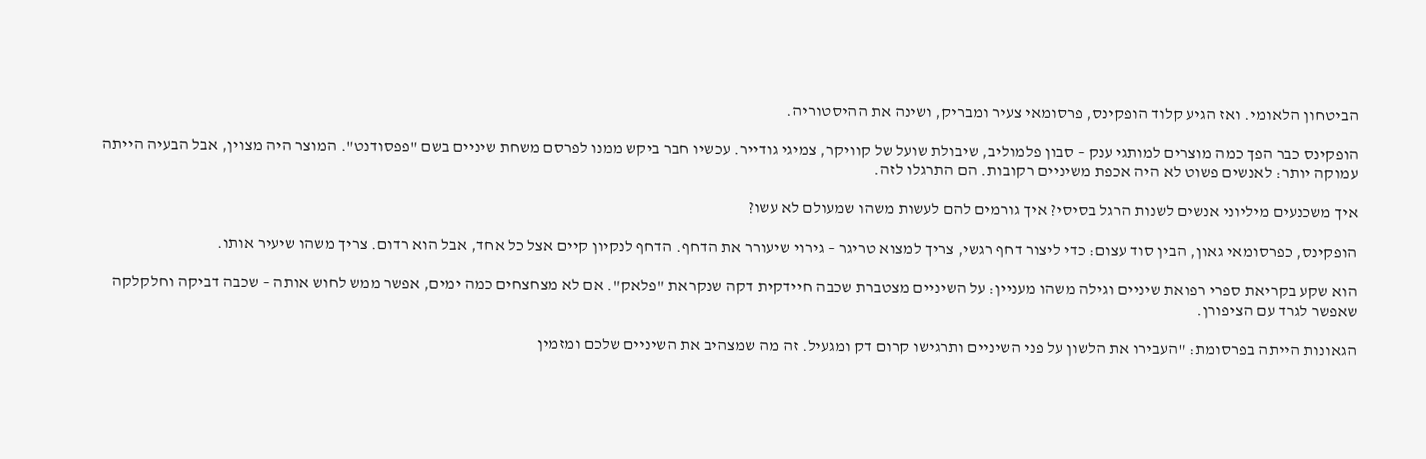הביטחון הלאומי. ואז הגיע קלוד הופקינס, פרסומאי צעיר ומבריק, ושינה את ההיסטוריה.

הופקינס כבר הפך כמה מוצרים למותגי ענק – סבון פלמוליב, שיבולת שועל של קוויקר, צמיגי גודייר. עכשיו חבר ביקש ממנו לפרסם משחת שיניים בשם "פפסודנט". המוצר היה מצוין, אבל הבעיה הייתה עמוקה יותר: לאנשים פשוט לא היה אכפת משיניים רקובות. הם התרגלו לזה.

איך משכנעים מיליוני אנשים לשנות הרגל בסיסי? איך גורמים להם לעשות משהו שמעולם לא עשו?

הופקינס, כפרסומאי גאון, הבין סוד עצום: כדי ליצור דחף רגשי, צריך למצוא טריגר – גירוי שיעורר את הדחף. הדחף לנקיון קיים אצל כל אחד, אבל הוא רדום. צריך משהו שיעיר אותו.

הוא שקע בקריאת ספרי רפואת שיניים וגילה משהו מעניין: על השיניים מצטברת שכבה חיידקית דקה שנקראת "פלאק". אם לא מצחצחים כמה ימים, אפשר ממש לחוש אותה – שכבה דביקה וחלקלקה שאפשר לגרד עם הציפורן.

הגאונות הייתה בפרסומת: "העבירו את הלשון על פני השיניים ותרגישו קרום דק ומגעיל. זה מה שמצהיב את השיניים שלכם ומזמין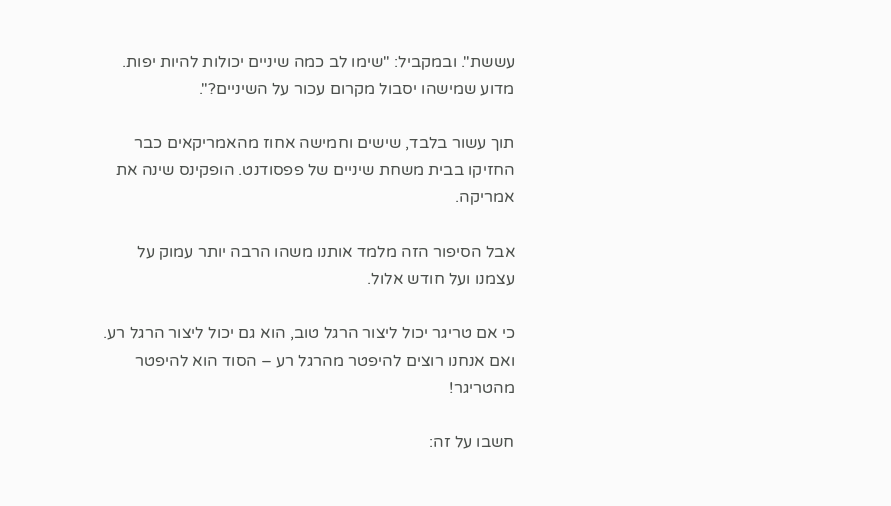עששת". ובמקביל: "שימו לב כמה שיניים יכולות להיות יפות. מדוע שמישהו יסבול מקרום עכור על השיניים?".

תוך עשור בלבד, שישים וחמישה אחוז מהאמריקאים כבר החזיקו בבית משחת שיניים של פפסודנט. הופקינס שינה את אמריקה.

אבל הסיפור הזה מלמד אותנו משהו הרבה יותר עמוק על עצמנו ועל חודש אלול.

כי אם טריגר יכול ליצור הרגל טוב, הוא גם יכול ליצור הרגל רע. ואם אנחנו רוצים להיפטר מהרגל רע – הסוד הוא להיפטר מהטריגר!

חשבו על זה: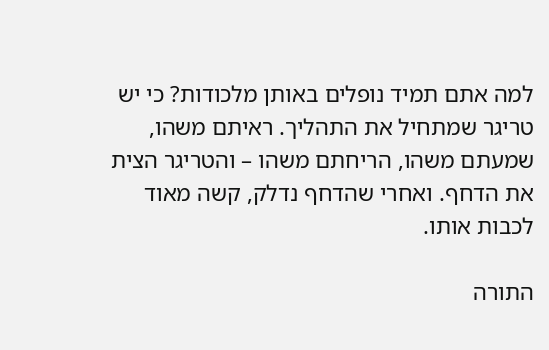למה אתם תמיד נופלים באותן מלכודות? כי יש טריגר שמתחיל את התהליך. ראיתם משהו, שמעתם משהו, הריחתם משהו – והטריגר הצית את הדחף. ואחרי שהדחף נדלק, קשה מאוד לכבות אותו.

התורה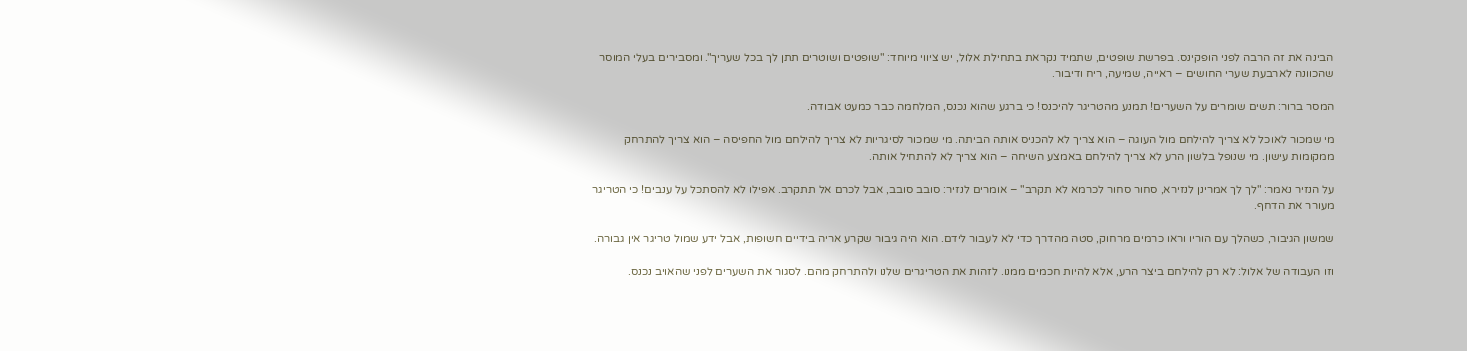הבינה את זה הרבה לפני הופקינס. בפרשת שופטים, שתמיד נקראת בתחילת אלול, יש ציווי מיוחד: "שופטים ושוטרים תתן לך בכל שעריך". ומסבירים בעלי המוסר שהכוונה לארבעת שערי החושים – ראייה, שמיעה, ריח ודיבור.

המסר ברור: תשים שומרים על השערים! תמנע מהטריגר להיכנס! כי ברגע שהוא נכנס, המלחמה כבר כמעט אבודה.

מי שמכור לאוכל לא צריך להילחם מול העוגה – הוא צריך לא להכניס אותה הביתה. מי שמכור לסיגריות לא צריך להילחם מול החפיסה – הוא צריך להתרחק ממקומות עישון. מי שנופל בלשון הרע לא צריך להילחם באמצע השיחה – הוא צריך לא להתחיל אותה.

על הנזיר נאמר: "לך לך אמרינן לנזירא, סחור סחור לכרמא לא תקרב" – אומרים לנזיר: סובב סובב, אבל לכרם אל תתקרב. אפילו לא להסתכל על ענבים! כי הטריגר מעורר את הדחף.

שמשון הגיבור, כשהלך עם הוריו וראו כרמים מרחוק, סטה מהדרך כדי לא לעבור לידם. הוא היה גיבור שקרע אריה בידיים חשופות, אבל ידע שמול טריגר אין גבורה.

וזו העבודה של אלול: לא רק להילחם ביצר הרע, אלא להיות חכמים ממנו. לזהות את הטריגרים שלנו ולהתרחק מהם. לסגור את השערים לפני שהאויב נכנס.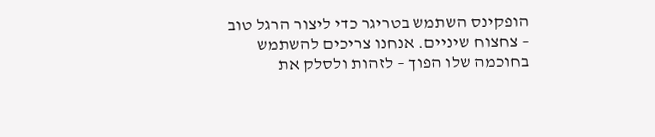הופקינס השתמש בטריגר כדי ליצור הרגל טוב – צחצוח שיניים. אנחנו צריכים להשתמש בחוכמה שלו הפוך – לזהות ולסלק את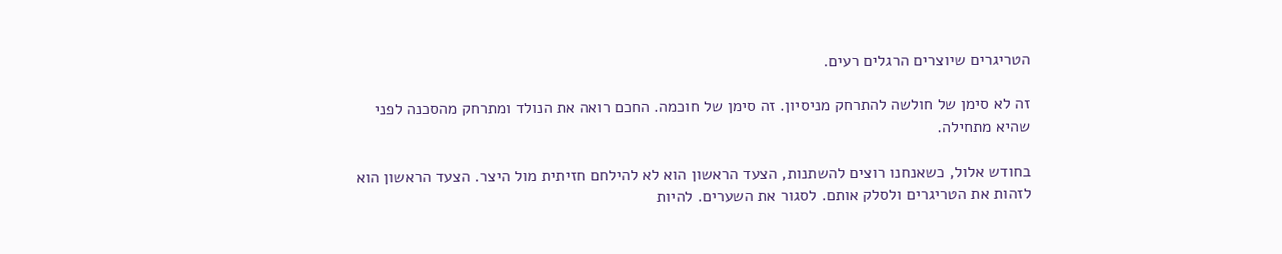הטריגרים שיוצרים הרגלים רעים.

זה לא סימן של חולשה להתרחק מניסיון. זה סימן של חוכמה. החכם רואה את הנולד ומתרחק מהסכנה לפני שהיא מתחילה.

בחודש אלול, כשאנחנו רוצים להשתנות, הצעד הראשון הוא לא להילחם חזיתית מול היצר. הצעד הראשון הוא לזהות את הטריגרים ולסלק אותם. לסגור את השערים. להיות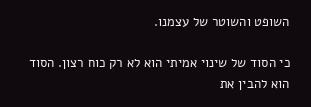השופט והשוטר של עצמנו.

כי הסוד של שינוי אמיתי הוא לא רק כוח רצון. הסוד הוא להבין את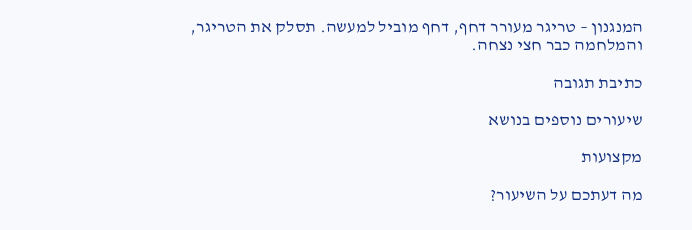המנגנון – טריגר מעורר דחף, דחף מוביל למעשה. תסלק את הטריגר, והמלחמה כבר חצי נצחה.

כתיבת תגובה

שיעורים נוספים בנושא

מקצועות

מה דעתכם על השיעור?